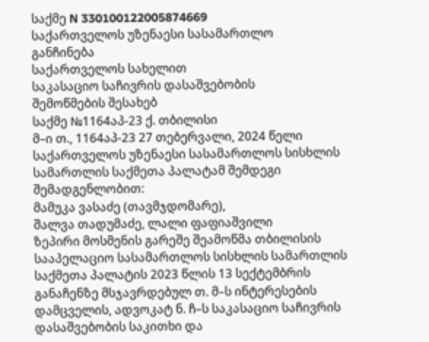საქმე N 330100122005874669
საქართველოს უზენაესი სასამართლო
განჩინება
საქართველოს სახელით
საკასაციო საჩივრის დასაშვებობის
შემოწმების შესახებ
საქმე №1164აპ-23 ქ. თბილისი
მ–ი თ., 1164აპ-23 27 თებერვალი, 2024 წელი
საქართველოს უზენაესი სასამართლოს სისხლის სამართლის საქმეთა პალატამ შემდეგი შემადგენლობით:
მამუკა ვასაძე (თავმჯდომარე),
შალვა თადუმაძე, ლალი ფაფიაშვილი
ზეპირი მოსმენის გარეშე შეამოწმა თბილისის სააპელაციო სასამართლოს სისხლის სამართლის საქმეთა პალატის 2023 წლის 13 სექტემბრის განაჩენზე მსჯავრდებულ თ. მ–ს ინტერესების დამცველის, ადვოკატ ნ. ჩ–ს საკასაციო საჩივრის დასაშვებობის საკითხი და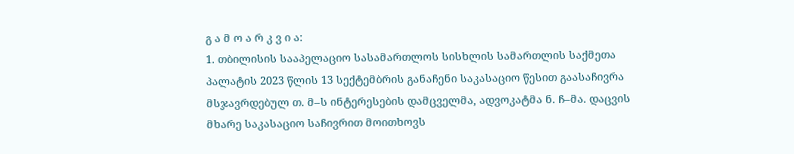გ ა მ ო ა რ კ ვ ი ა:
1. თბილისის სააპელაციო სასამართლოს სისხლის სამართლის საქმეთა პალატის 2023 წლის 13 სექტემბრის განაჩენი საკასაციო წესით გაასაჩივრა მსჯავრდებულ თ. მ–ს ინტერესების დამცველმა, ადვოკატმა ნ. ჩ–მა. დაცვის მხარე საკასაციო საჩივრით მოითხოვს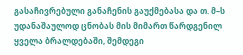გასაჩივრებული განაჩენის გაუქმებასა და თ. მ–ს უდანაშაულოდ ცნობას მის მიმართ წარდგენილ ყველა ბრალდებაში, შემდეგი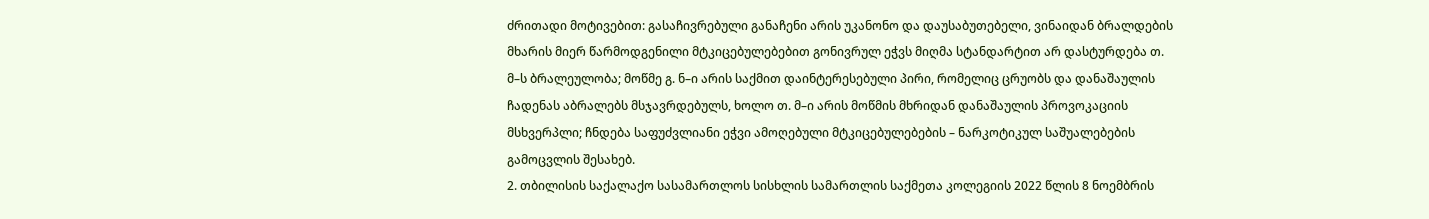ძრითადი მოტივებით: გასაჩივრებული განაჩენი არის უკანონო და დაუსაბუთებელი, ვინაიდან ბრალდების მხარის მიერ წარმოდგენილი მტკიცებულებებით გონივრულ ეჭვს მიღმა სტანდარტით არ დასტურდება თ. მ–ს ბრალეულობა; მოწმე გ. ნ–ი არის საქმით დაინტერესებული პირი, რომელიც ცრუობს და დანაშაულის ჩადენას აბრალებს მსჯავრდებულს, ხოლო თ. მ–ი არის მოწმის მხრიდან დანაშაულის პროვოკაციის მსხვერპლი; ჩნდება საფუძვლიანი ეჭვი ამოღებული მტკიცებულებების – ნარკოტიკულ საშუალებების გამოცვლის შესახებ.
2. თბილისის საქალაქო სასამართლოს სისხლის სამართლის საქმეთა კოლეგიის 2022 წლის 8 ნოემბრის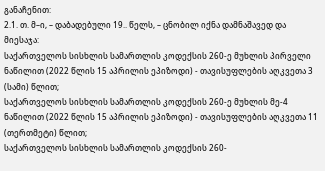განაჩენით:
2.1. თ. მ–ი, – დაბადებული 19.. წელს, – ცნობილ იქნა დამნაშავედ და მიესაჯა:
საქართველოს სისხლის სამართლის კოდექსის 260-ე მუხლის პირველი ნაწილით (2022 წლის 15 აპრილის ეპიზოდი) - თავისუფლების აღკვეთა 3 (სამი) წლით;
საქართველოს სისხლის სამართლის კოდექსის 260-ე მუხლის მე-4 ნაწილით (2022 წლის 15 აპრილის ეპიზოდი) - თავისუფლების აღკვეთა 11 (თერთმეტი) წლით;
საქართველოს სისხლის სამართლის კოდექსის 260-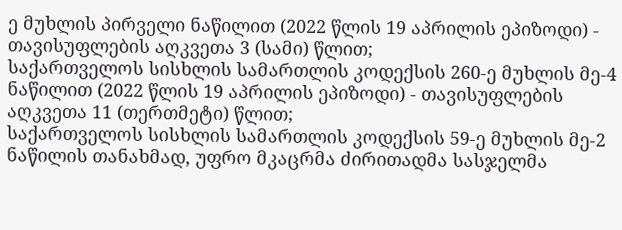ე მუხლის პირველი ნაწილით (2022 წლის 19 აპრილის ეპიზოდი) - თავისუფლების აღკვეთა 3 (სამი) წლით;
საქართველოს სისხლის სამართლის კოდექსის 260-ე მუხლის მე-4 ნაწილით (2022 წლის 19 აპრილის ეპიზოდი) - თავისუფლების აღკვეთა 11 (თერთმეტი) წლით;
საქართველოს სისხლის სამართლის კოდექსის 59-ე მუხლის მე-2 ნაწილის თანახმად, უფრო მკაცრმა ძირითადმა სასჯელმა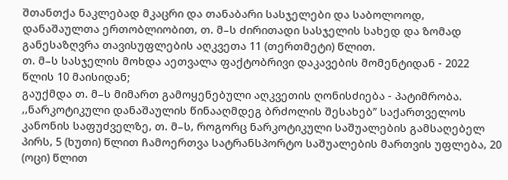შთანთქა ნაკლებად მკაცრი და თანაბარი სასჯელები და საბოლოოდ, დანაშაულთა ერთობლიობით, თ. მ–ს ძირითადი სასჯელის სახედ და ზომად განესაზღვრა თავისუფლების აღკვეთა 11 (თერთმეტი) წლით.
თ. მ–ს სასჯელის მოხდა აეთვალა ფაქტობრივი დაკავების მომენტიდან - 2022 წლის 10 მაისიდან;
გაუქმდა თ. მ–ს მიმართ გამოყენებული აღკვეთის ღონისძიება - პატიმრობა.
,,ნარკოტიკული დანაშაულის წინააღმდეგ ბრძოლის შესახებ’’ საქართველოს კანონის საფუძველზე, თ. მ–ს, როგორც ნარკოტიკული საშუალების გამსაღებელ პირს, 5 (ხუთი) წლით ჩამოერთვა სატრანსპორტო საშუალების მართვის უფლება, 20 (ოცი) წლით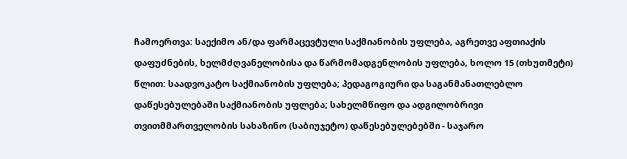ჩამოერთვა: საექიმო ან/და ფარმაცევტული საქმიანობის უფლება, აგრეთვე აფთიაქის დაფუძნების, ხელმძღვანელობისა და წარმომადგენლობის უფლება, ხოლო 15 (თხუთმეტი) წლით: საადვოკატო საქმიანობის უფლება; პედაგოგიური და საგანმანათლებლო დაწესებულებაში საქმიანობის უფლება; სახელმწიფო და ადგილობრივი თვითმმართველობის სახაზინო (საბიუჯეტო) დაწესებულებებში - საჯარო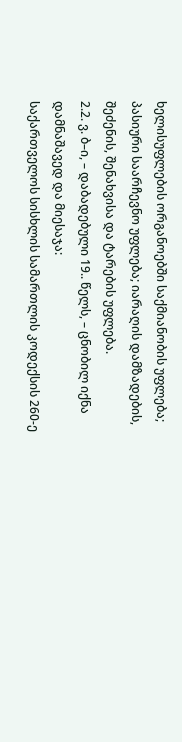ხელისუფლების ორგანოებში საქმიანობის უფლება; პასიური საარჩევნო უფლება; იარაღის დამზადების, შეძენის, შენახვისა და ტარების უფლება.
2.2. ვ. ბ–ი, – დაბადებული 19.. წელს, – ცნობილ იქნა დამნაშავედ და მიესაჯა:
საქართველოს სისხლის სამართლის კოდექსის 260-ე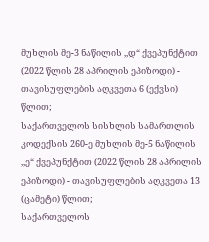მუხლის მე-3 ნაწილის ,,დ“ ქვეპუნქტით (2022 წლის 28 აპრილის ეპიზოდი) - თავისუფლების აღკვეთა 6 (ექვსი) წლით;
საქართველოს სისხლის სამართლის კოდექსის 260-ე მუხლის მე-5 ნაწილის ,,ე“ ქვეპუნქტით (2022 წლის 28 აპრილის ეპიზოდი) - თავისუფლების აღკვეთა 13 (ცამეტი) წლით;
საქართველოს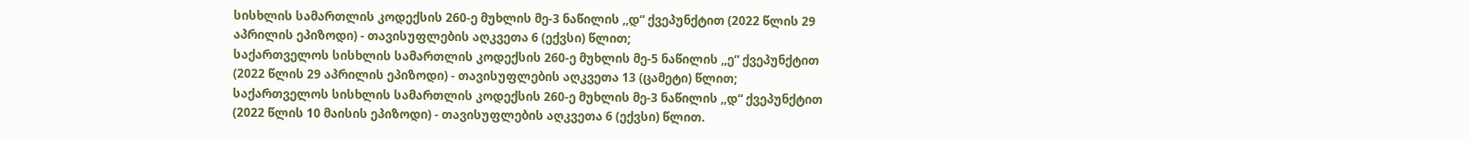სისხლის სამართლის კოდექსის 260-ე მუხლის მე-3 ნაწილის ,,დ“ ქვეპუნქტით (2022 წლის 29 აპრილის ეპიზოდი) - თავისუფლების აღკვეთა 6 (ექვსი) წლით;
საქართველოს სისხლის სამართლის კოდექსის 260-ე მუხლის მე-5 ნაწილის ,,ე“ ქვეპუნქტით (2022 წლის 29 აპრილის ეპიზოდი) - თავისუფლების აღკვეთა 13 (ცამეტი) წლით;
საქართველოს სისხლის სამართლის კოდექსის 260-ე მუხლის მე-3 ნაწილის ,,დ“ ქვეპუნქტით (2022 წლის 10 მაისის ეპიზოდი) - თავისუფლების აღკვეთა 6 (ექვსი) წლით.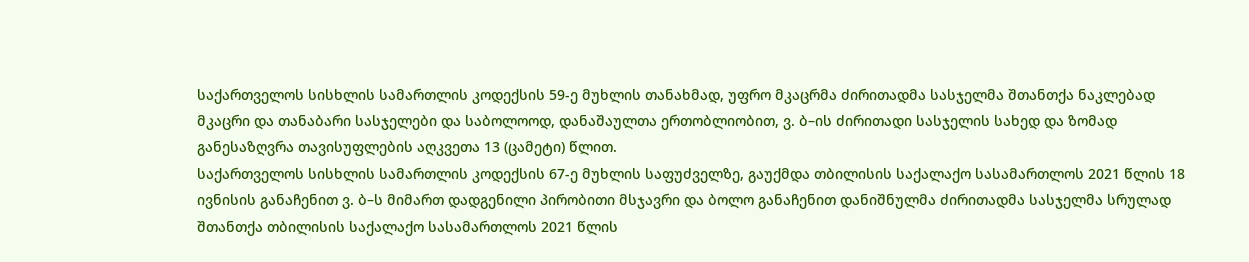საქართველოს სისხლის სამართლის კოდექსის 59-ე მუხლის თანახმად, უფრო მკაცრმა ძირითადმა სასჯელმა შთანთქა ნაკლებად მკაცრი და თანაბარი სასჯელები და საბოლოოდ, დანაშაულთა ერთობლიობით, ვ. ბ–ის ძირითადი სასჯელის სახედ და ზომად განესაზღვრა თავისუფლების აღკვეთა 13 (ცამეტი) წლით.
საქართველოს სისხლის სამართლის კოდექსის 67-ე მუხლის საფუძველზე, გაუქმდა თბილისის საქალაქო სასამართლოს 2021 წლის 18 ივნისის განაჩენით ვ. ბ–ს მიმართ დადგენილი პირობითი მსჯავრი და ბოლო განაჩენით დანიშნულმა ძირითადმა სასჯელმა სრულად შთანთქა თბილისის საქალაქო სასამართლოს 2021 წლის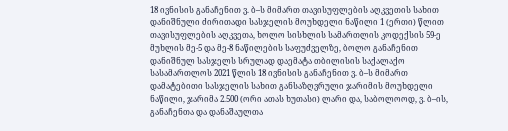18 ივნისის განაჩენით ვ. ბ–ს მიმართ თავისუფლების აღკვეთის სახით დანიშნული ძირითადი სასჯელის მოუხდელი ნაწილი 1 (ერთი) წლით თავისუფლების აღკვეთა, ხოლო სისხლის სამართლის კოდექსის 59-ე მუხლის მე-5 და მე-8 ნაწილების საფუძველზე, ბოლო განაჩენით დანიშნულ სასჯელს სრულად დაემატა თბილისის საქალაქო სასამართლოს 2021 წლის 18 ივნისის განაჩენით ვ. ბ–ს მიმართ დამატებითი სასჯელის სახით განსაზღვრული ჯარიმის მოუხდელი ნაწილი, ჯარიმა 2.500 (ორი ათას ხუთასი) ლარი და, საბოლოოდ, ვ. ბ–ის, განაჩენთა და დანაშაულთა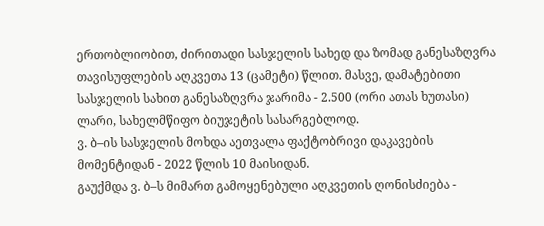ერთობლიობით, ძირითადი სასჯელის სახედ და ზომად განესაზღვრა თავისუფლების აღკვეთა 13 (ცამეტი) წლით. მასვე, დამატებითი სასჯელის სახით განესაზღვრა ჯარიმა - 2.500 (ორი ათას ხუთასი) ლარი, სახელმწიფო ბიუჯეტის სასარგებლოდ.
ვ. ბ–ის სასჯელის მოხდა აეთვალა ფაქტობრივი დაკავების მომენტიდან - 2022 წლის 10 მაისიდან.
გაუქმდა ვ. ბ–ს მიმართ გამოყენებული აღკვეთის ღონისძიება -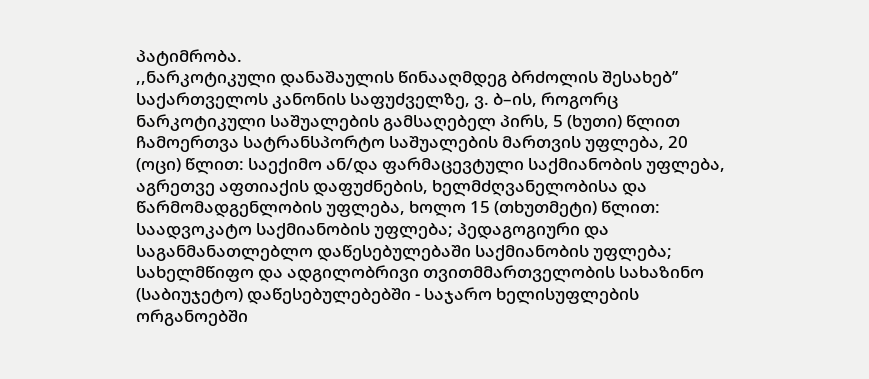პატიმრობა.
,,ნარკოტიკული დანაშაულის წინააღმდეგ ბრძოლის შესახებ’’ საქართველოს კანონის საფუძველზე, ვ. ბ–ის, როგორც ნარკოტიკული საშუალების გამსაღებელ პირს, 5 (ხუთი) წლით ჩამოერთვა სატრანსპორტო საშუალების მართვის უფლება, 20 (ოცი) წლით: საექიმო ან/და ფარმაცევტული საქმიანობის უფლება, აგრეთვე აფთიაქის დაფუძნების, ხელმძღვანელობისა და წარმომადგენლობის უფლება, ხოლო 15 (თხუთმეტი) წლით: საადვოკატო საქმიანობის უფლება; პედაგოგიური და საგანმანათლებლო დაწესებულებაში საქმიანობის უფლება; სახელმწიფო და ადგილობრივი თვითმმართველობის სახაზინო (საბიუჯეტო) დაწესებულებებში - საჯარო ხელისუფლების ორგანოებში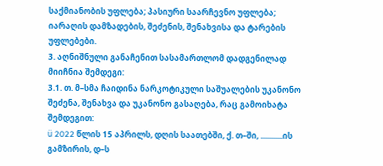საქმიანობის უფლება; პასიური საარჩევნო უფლება; იარაღის დამზადების, შეძენის, შენახვისა და ტარების უფლებები.
3. აღნიშნული განაჩენით სასამართლომ დადგენილად მიიჩნია შემდეგი:
3.1. თ. მ–სმა ჩაიდინა ნარკოტიკული საშუალების უკანონო შეძენა, შენახვა და უკანონო გასაღება, რაც გამოიხატა შემდეგით:
ü 2022 წლის 15 აპრილს, დღის საათებში, ქ. თ–ში, ...........ის გამზირის, დ–ს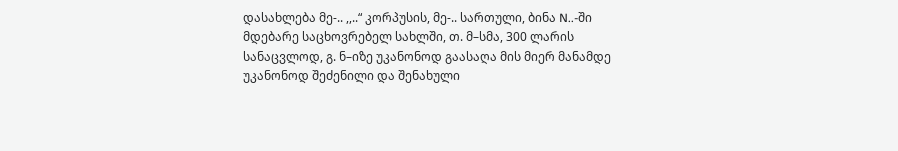დასახლება მე-.. ,,..“ კორპუსის, მე-.. სართული, ბინა N..-ში მდებარე საცხოვრებელ სახლში, თ. მ–სმა, 300 ლარის სანაცვლოდ, გ. ნ–იზე უკანონოდ გაასაღა მის მიერ მანამდე უკანონოდ შეძენილი და შენახული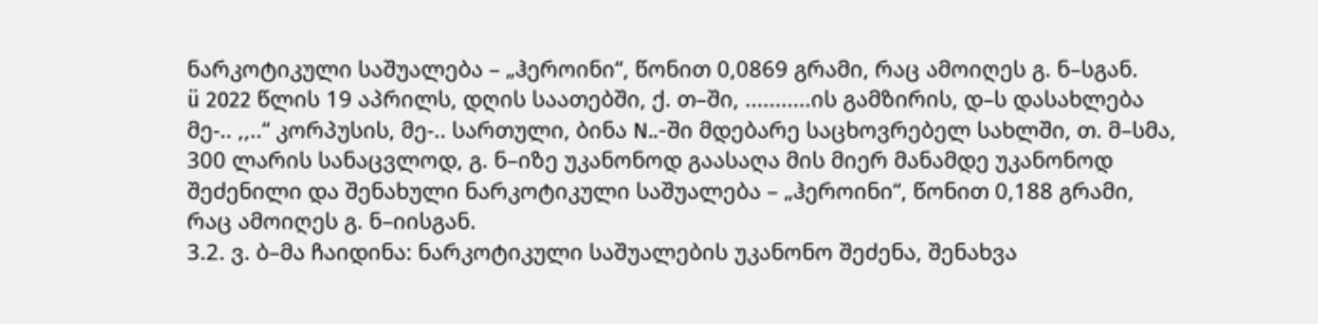ნარკოტიკული საშუალება – „ჰეროინი“, წონით 0,0869 გრამი, რაც ამოიღეს გ. ნ–სგან.
ü 2022 წლის 19 აპრილს, დღის საათებში, ქ. თ–ში, ...........ის გამზირის, დ–ს დასახლება მე-.. ,,..“ კორპუსის, მე-.. სართული, ბინა N..-ში მდებარე საცხოვრებელ სახლში, თ. მ–სმა, 300 ლარის სანაცვლოდ, გ. ნ–იზე უკანონოდ გაასაღა მის მიერ მანამდე უკანონოდ შეძენილი და შენახული ნარკოტიკული საშუალება – „ჰეროინი“, წონით 0,188 გრამი, რაც ამოიღეს გ. ნ–იისგან.
3.2. ვ. ბ–მა ჩაიდინა: ნარკოტიკული საშუალების უკანონო შეძენა, შენახვა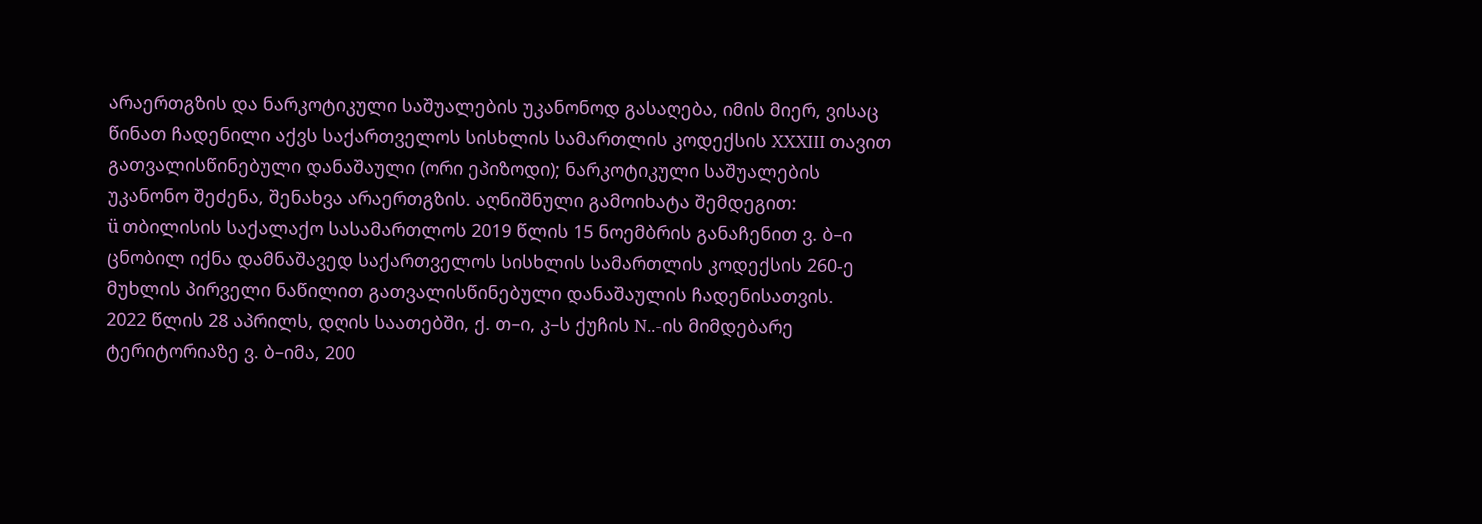არაერთგზის და ნარკოტიკული საშუალების უკანონოდ გასაღება, იმის მიერ, ვისაც წინათ ჩადენილი აქვს საქართველოს სისხლის სამართლის კოდექსის XXXIII თავით გათვალისწინებული დანაშაული (ორი ეპიზოდი); ნარკოტიკული საშუალების უკანონო შეძენა, შენახვა არაერთგზის. აღნიშნული გამოიხატა შემდეგით:
ü თბილისის საქალაქო სასამართლოს 2019 წლის 15 ნოემბრის განაჩენით ვ. ბ–ი ცნობილ იქნა დამნაშავედ საქართველოს სისხლის სამართლის კოდექსის 260-ე მუხლის პირველი ნაწილით გათვალისწინებული დანაშაულის ჩადენისათვის.
2022 წლის 28 აპრილს, დღის საათებში, ქ. თ–ი, კ–ს ქუჩის N..-ის მიმდებარე ტერიტორიაზე ვ. ბ–იმა, 200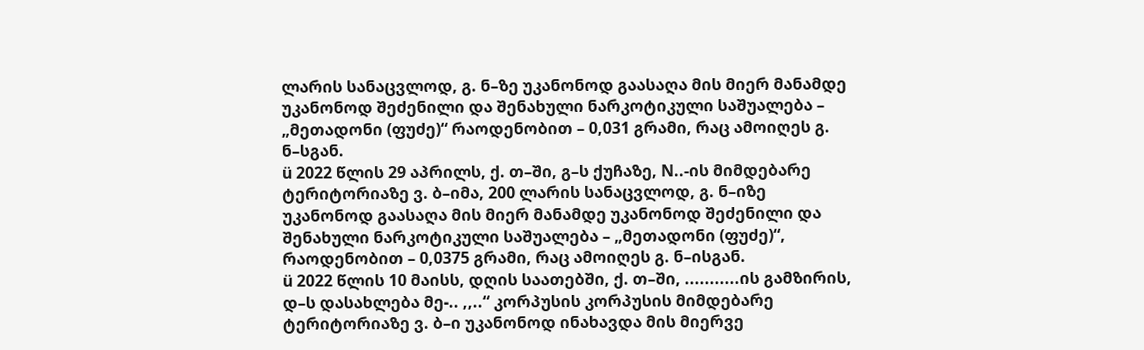ლარის სანაცვლოდ, გ. ნ–ზე უკანონოდ გაასაღა მის მიერ მანამდე უკანონოდ შეძენილი და შენახული ნარკოტიკული საშუალება – „მეთადონი (ფუძე)“ რაოდენობით – 0,031 გრამი, რაც ამოიღეს გ. ნ–სგან.
ü 2022 წლის 29 აპრილს, ქ. თ–ში, გ–ს ქუჩაზე, N..-ის მიმდებარე ტერიტორიაზე ვ. ბ–იმა, 200 ლარის სანაცვლოდ, გ. ნ–იზე უკანონოდ გაასაღა მის მიერ მანამდე უკანონოდ შეძენილი და შენახული ნარკოტიკული საშუალება – „მეთადონი (ფუძე)“, რაოდენობით – 0,0375 გრამი, რაც ამოიღეს გ. ნ–ისგან.
ü 2022 წლის 10 მაისს, დღის საათებში, ქ. თ–ში, ...........ის გამზირის, დ–ს დასახლება მე-.. ,,..“ კორპუსის კორპუსის მიმდებარე ტერიტორიაზე ვ. ბ–ი უკანონოდ ინახავდა მის მიერვე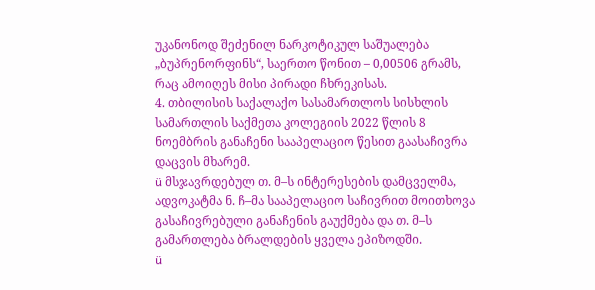უკანონოდ შეძენილ ნარკოტიკულ საშუალება „ბუპრენორფინს“, საერთო წონით – 0,00506 გრამს, რაც ამოიღეს მისი პირადი ჩხრეკისას.
4. თბილისის საქალაქო სასამართლოს სისხლის სამართლის საქმეთა კოლეგიის 2022 წლის 8 ნოემბრის განაჩენი სააპელაციო წესით გაასაჩივრა დაცვის მხარემ.
ü მსჯავრდებულ თ. მ–ს ინტერესების დამცველმა, ადვოკატმა ნ. ჩ–მა სააპელაციო საჩივრით მოითხოვა გასაჩივრებული განაჩენის გაუქმება და თ. მ–ს გამართლება ბრალდების ყველა ეპიზოდში.
ü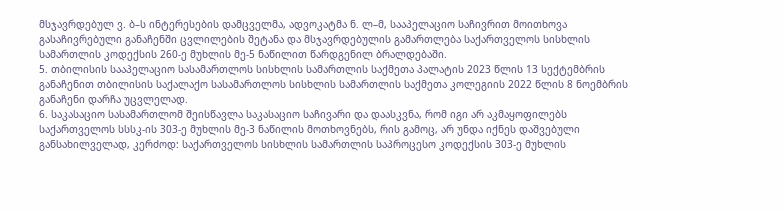მსჯავრდებულ ვ. ბ–ს ინტერესების დამცველმა, ადვოკატმა ნ. ლ–მ, სააპელაციო საჩივრით მოითხოვა გასაჩივრებული განაჩენში ცვლილების შეტანა და მსჯავრდებულის გამართლება საქართველოს სისხლის სამართლის კოდექსის 260-ე მუხლის მე-5 ნაწილით წარდგენილ ბრალდებაში.
5. თბილისის სააპელაციო სასამართლოს სისხლის სამართლის საქმეთა პალატის 2023 წლის 13 სექტემბრის განაჩენით თბილისის საქალაქო სასამართლოს სისხლის სამართლის საქმეთა კოლეგიის 2022 წლის 8 ნოემბრის განაჩენი დარჩა უცვლელად.
6. საკასაციო სასამართლომ შეისწავლა საკასაციო საჩივარი და დაასკვნა, რომ იგი არ აკმაყოფილებს საქართველოს სსსკ-ის 303-ე მუხლის მე-3 ნაწილის მოთხოვნებს, რის გამოც, არ უნდა იქნეს დაშვებული განსახილველად, კერძოდ: საქართველოს სისხლის სამართლის საპროცესო კოდექსის 303-ე მუხლის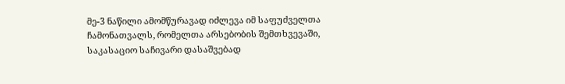მე-3 ნაწილი ამომწურავად იძლევა იმ საფუძველთა ჩამონათვალს, რომელთა არსებობის შემთხვევაში, საკასაციო საჩივარი დასაშვებად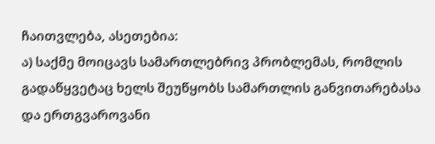ჩაითვლება, ასეთებია:
ა) საქმე მოიცავს სამართლებრივ პრობლემას, რომლის გადაწყვეტაც ხელს შეუწყობს სამართლის განვითარებასა და ერთგვაროვანი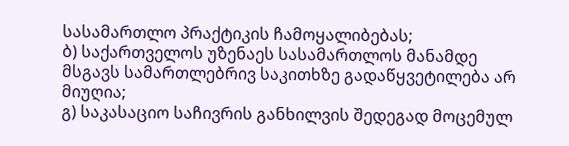სასამართლო პრაქტიკის ჩამოყალიბებას;
ბ) საქართველოს უზენაეს სასამართლოს მანამდე მსგავს სამართლებრივ საკითხზე გადაწყვეტილება არ მიუღია;
გ) საკასაციო საჩივრის განხილვის შედეგად მოცემულ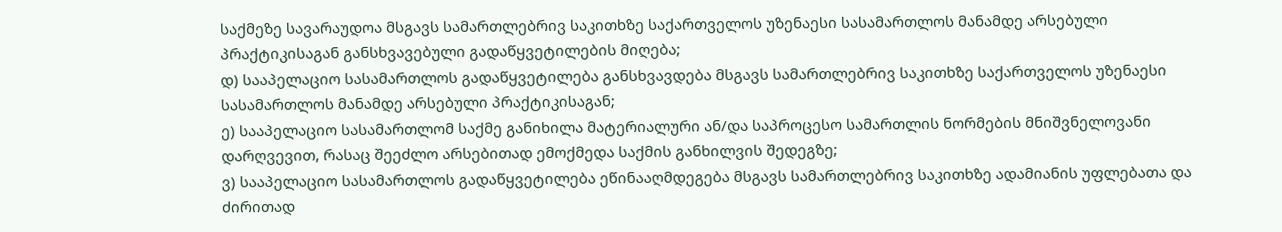საქმეზე სავარაუდოა მსგავს სამართლებრივ საკითხზე საქართველოს უზენაესი სასამართლოს მანამდე არსებული პრაქტიკისაგან განსხვავებული გადაწყვეტილების მიღება;
დ) სააპელაციო სასამართლოს გადაწყვეტილება განსხვავდება მსგავს სამართლებრივ საკითხზე საქართველოს უზენაესი სასამართლოს მანამდე არსებული პრაქტიკისაგან;
ე) სააპელაციო სასამართლომ საქმე განიხილა მატერიალური ან/და საპროცესო სამართლის ნორმების მნიშვნელოვანი დარღვევით, რასაც შეეძლო არსებითად ემოქმედა საქმის განხილვის შედეგზე;
ვ) სააპელაციო სასამართლოს გადაწყვეტილება ეწინააღმდეგება მსგავს სამართლებრივ საკითხზე ადამიანის უფლებათა და ძირითად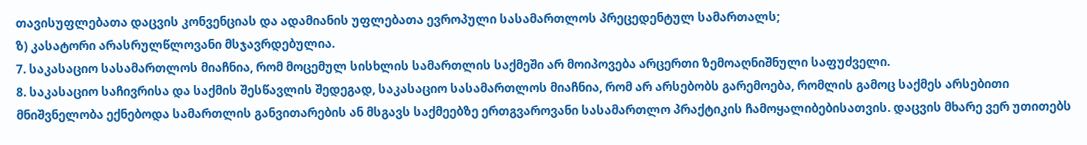თავისუფლებათა დაცვის კონვენციას და ადამიანის უფლებათა ევროპული სასამართლოს პრეცედენტულ სამართალს;
ზ) კასატორი არასრულწლოვანი მსჯავრდებულია.
7. საკასაციო სასამართლოს მიაჩნია, რომ მოცემულ სისხლის სამართლის საქმეში არ მოიპოვება არცერთი ზემოაღნიშნული საფუძველი.
8. საკასაციო საჩივრისა და საქმის შესწავლის შედეგად, საკასაციო სასამართლოს მიაჩნია, რომ არ არსებობს გარემოება, რომლის გამოც საქმეს არსებითი მნიშვნელობა ექნებოდა სამართლის განვითარების ან მსგავს საქმეებზე ერთგვაროვანი სასამართლო პრაქტიკის ჩამოყალიბებისათვის. დაცვის მხარე ვერ უთითებს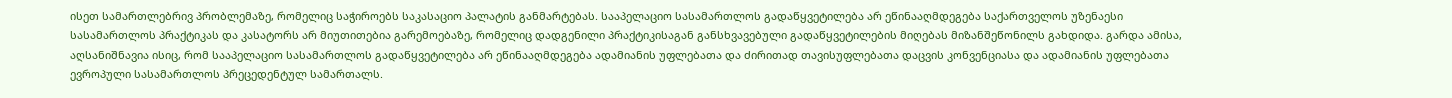ისეთ სამართლებრივ პრობლემაზე, რომელიც საჭიროებს საკასაციო პალატის განმარტებას. სააპელაციო სასამართლოს გადაწყვეტილება არ ეწინააღმდეგება საქართველოს უზენაესი სასამართლოს პრაქტიკას და კასატორს არ მიუთითებია გარემოებაზე, რომელიც დადგენილი პრაქტიკისაგან განსხვავებული გადაწყვეტილების მიღებას მიზანშეწონილს გახდიდა. გარდა ამისა, აღსანიშნავია ისიც, რომ სააპელაციო სასამართლოს გადაწყვეტილება არ ეწინააღმდეგება ადამიანის უფლებათა და ძირითად თავისუფლებათა დაცვის კონვენციასა და ადამიანის უფლებათა ევროპული სასამართლოს პრეცედენტულ სამართალს.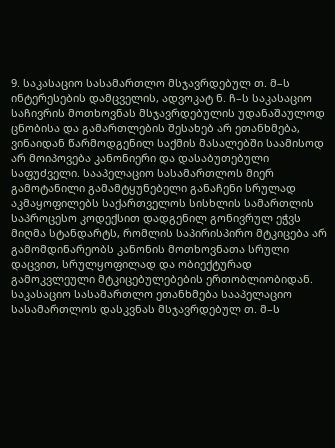9. საკასაციო სასამართლო მსჯავრდებულ თ. მ–ს ინტერესების დამცველის, ადვოკატ ნ. ჩ–ს საკასაციო საჩივრის მოთხოვნას მსჯავრდებულის უდანაშაულოდ ცნობისა და გამართლების შესახებ არ ეთანხმება, ვინაიდან წარმოდგენილ საქმის მასალებში საამისოდ არ მოიპოვება კანონიერი და დასაბუთებული საფუძველი. სააპელაციო სასამართლოს მიერ გამოტანილი გამამტყუნებელი განაჩენი სრულად აკმაყოფილებს საქართველოს სისხლის სამართლის საპროცესო კოდექსით დადგენილ გონივრულ ეჭვს მიღმა სტანდარტს, რომლის საპირისპირო მტკიცება არ გამომდინარეობს კანონის მოთხოვნათა სრული დაცვით, სრულყოფილად და ობიექტურად გამოკვლეული მტკიცებულებების ერთობლიობიდან. საკასაციო სასამართლო ეთანხმება სააპელაციო სასამართლოს დასკვნას მსჯავრდებულ თ. მ–ს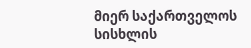მიერ საქართველოს სისხლის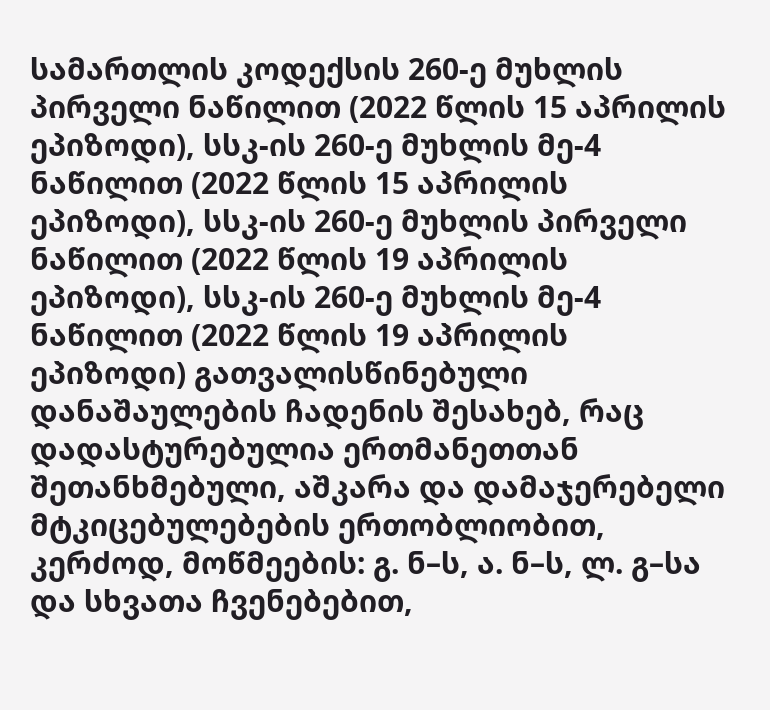სამართლის კოდექსის 260-ე მუხლის პირველი ნაწილით (2022 წლის 15 აპრილის ეპიზოდი), სსკ-ის 260-ე მუხლის მე-4 ნაწილით (2022 წლის 15 აპრილის ეპიზოდი), სსკ-ის 260-ე მუხლის პირველი ნაწილით (2022 წლის 19 აპრილის ეპიზოდი), სსკ-ის 260-ე მუხლის მე-4 ნაწილით (2022 წლის 19 აპრილის ეპიზოდი) გათვალისწინებული დანაშაულების ჩადენის შესახებ, რაც დადასტურებულია ერთმანეთთან შეთანხმებული, აშკარა და დამაჯერებელი მტკიცებულებების ერთობლიობით, კერძოდ, მოწმეების: გ. ნ–ს, ა. ნ–ს, ლ. გ–სა და სხვათა ჩვენებებით,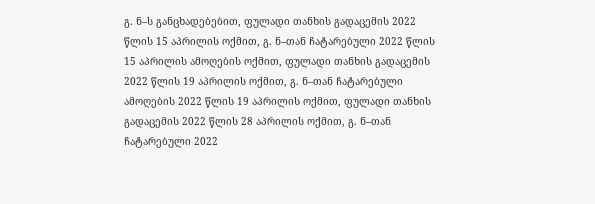გ. ნ–ს განცხადებებით, ფულადი თანხის გადაცემის 2022 წლის 15 აპრილის ოქმით, გ. ნ–თან ჩატარებული 2022 წლის 15 აპრილის ამოღების ოქმით, ფულადი თანხის გადაცემის 2022 წლის 19 აპრილის ოქმით, გ. ნ–თან ჩატარებული ამოღების 2022 წლის 19 აპრილის ოქმით, ფულადი თანხის გადაცემის 2022 წლის 28 აპრილის ოქმით, გ. ნ–თან ჩატარებული 2022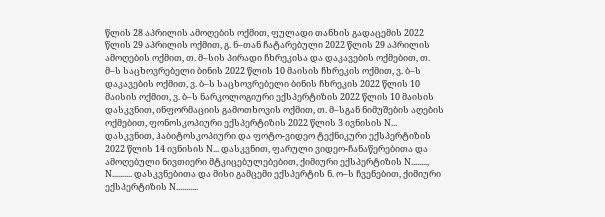წლის 28 აპრილის ამოღების ოქმით, ფულადი თანხის გადაცემის 2022 წლის 29 აპრილის ოქმით, გ. ნ–თან ჩატარებული 2022 წლის 29 აპრილის ამოღების ოქმით, თ. მ–სის პირადი ჩხრეკისა და დაკავების ოქმებით, თ. მ–ს საცხოვრებელი ბინის 2022 წლის 10 მაისის ჩხრეკის ოქმით, ვ. ბ–ს დაკავების ოქმით, ვ. ბ–ს საცხოვრებელი ბინის ჩხრეკის 2022 წლის 10 მაისის ოქმით, ვ. ბ–ს ნარკოლოგიური ექსპერტიზის 2022 წლის 10 მაისის დასკვნით, ინფორმაციის გამოთხოვის ოქმით, თ. მ–სგან ნიმუშების აღების ოქმებით, ფონოსკოპიური ექსპერტიზის 2022 წლის 3 ივნისის N... დასკვნით, ჰაბიტოსკოპიური და ფოტო-ვიდეო ტექნიკური ექსპერტიზის 2022 წლის 14 ივნისის N... დასკვნით, ფარული ვიდეო-ჩანაწერებითა და ამოღებული ნივთიერი მტკიცებულებებით, ქიმიური ექსპერტიზის N........, N.......... დასკვნებითა და მისი გამცემი ექსპერტის ნ. ო–ს ჩვენებით, ქიმიური ექსპერტიზის N...........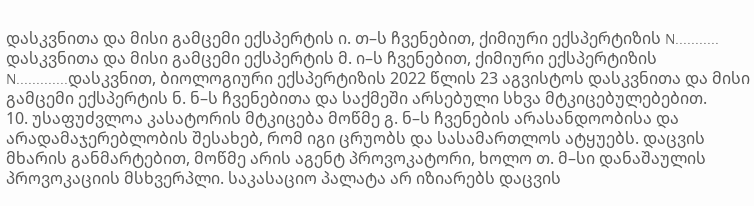დასკვნითა და მისი გამცემი ექსპერტის ი. თ–ს ჩვენებით, ქიმიური ექსპერტიზის N........... დასკვნითა და მისი გამცემი ექსპერტის მ. ი–ს ჩვენებით, ქიმიური ექსპერტიზის N.............დასკვნით, ბიოლოგიური ექსპერტიზის 2022 წლის 23 აგვისტოს დასკვნითა და მისი გამცემი ექსპერტის ნ. ნ–ს ჩვენებითა და საქმეში არსებული სხვა მტკიცებულებებით.
10. უსაფუძვლოა კასატორის მტკიცება მოწმე გ. ნ–ს ჩვენების არასანდოობისა და არადამაჯერებლობის შესახებ, რომ იგი ცრუობს და სასამართლოს ატყუებს. დაცვის მხარის განმარტებით, მოწმე არის აგენტ პროვოკატორი, ხოლო თ. მ–სი დანაშაულის პროვოკაციის მსხვერპლი. საკასაციო პალატა არ იზიარებს დაცვის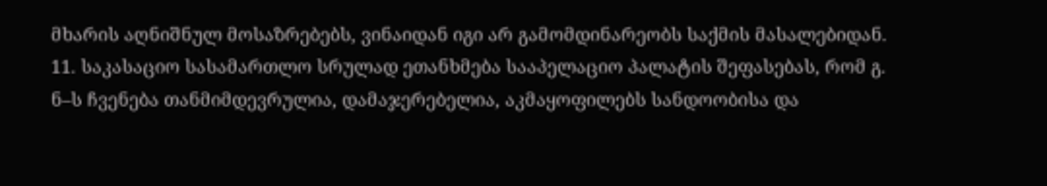მხარის აღნიშნულ მოსაზრებებს, ვინაიდან იგი არ გამომდინარეობს საქმის მასალებიდან.
11. საკასაციო სასამართლო სრულად ეთანხმება სააპელაციო პალატის შეფასებას, რომ გ. ნ–ს ჩვენება თანმიმდევრულია, დამაჯერებელია, აკმაყოფილებს სანდოობისა და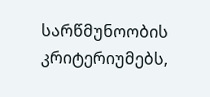სარწმუნოობის კრიტერიუმებს,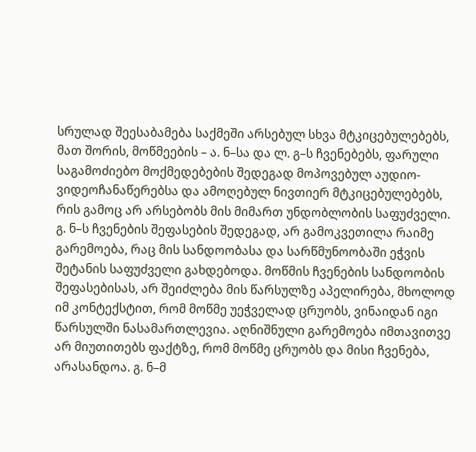სრულად შეესაბამება საქმეში არსებულ სხვა მტკიცებულებებს, მათ შორის, მოწმეების – ა. ნ–სა და ლ. გ–ს ჩვენებებს, ფარული საგამოძიებო მოქმედებების შედეგად მოპოვებულ აუდიო-ვიდეოჩანაწერებსა და ამოღებულ ნივთიერ მტკიცებულებებს, რის გამოც არ არსებობს მის მიმართ უნდობლობის საფუძველი. გ. ნ–ს ჩვენების შეფასების შედეგად, არ გამოკვეთილა რაიმე გარემოება, რაც მის სანდოობასა და სარწმუნოობაში ეჭვის შეტანის საფუძველი გახდებოდა. მოწმის ჩვენების სანდოობის შეფასებისას, არ შეიძლება მის წარსულზე აპელირება, მხოლოდ იმ კონტექსტით, რომ მოწმე უეჭველად ცრუობს, ვინაიდან იგი წარსულში ნასამართლევია. აღნიშნული გარემოება იმთავითვე არ მიუთითებს ფაქტზე, რომ მოწმე ცრუობს და მისი ჩვენება, არასანდოა. გ. ნ–მ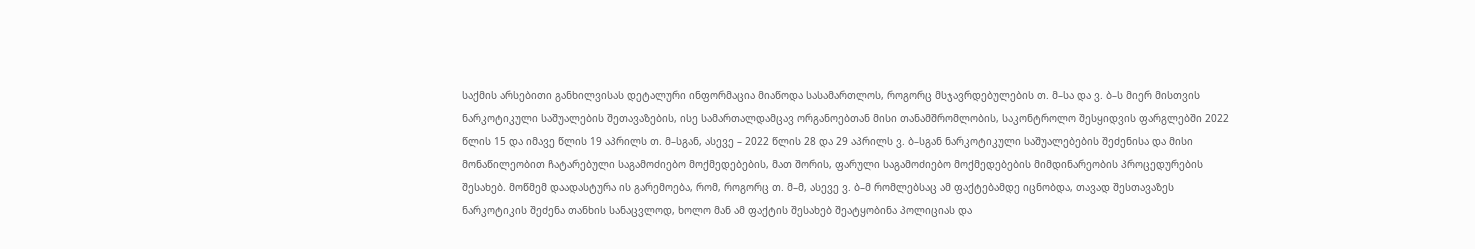საქმის არსებითი განხილვისას დეტალური ინფორმაცია მიაწოდა სასამართლოს, როგორც მსჯავრდებულების თ. მ–სა და ვ. ბ–ს მიერ მისთვის ნარკოტიკული საშუალების შეთავაზების, ისე სამართალდამცავ ორგანოებთან მისი თანამშრომლობის, საკონტროლო შესყიდვის ფარგლებში 2022 წლის 15 და იმავე წლის 19 აპრილს თ. მ–სგან, ასევე – 2022 წლის 28 და 29 აპრილს ვ. ბ–სგან ნარკოტიკული საშუალებების შეძენისა და მისი მონაწილეობით ჩატარებული საგამოძიებო მოქმედებების, მათ შორის, ფარული საგამოძიებო მოქმედებების მიმდინარეობის პროცედურების შესახებ. მოწმემ დაადასტურა ის გარემოება, რომ, როგორც თ. მ–მ, ასევე ვ. ბ–მ რომლებსაც ამ ფაქტებამდე იცნობდა, თავად შესთავაზეს ნარკოტიკის შეძენა თანხის სანაცვლოდ, ხოლო მან ამ ფაქტის შესახებ შეატყობინა პოლიციას და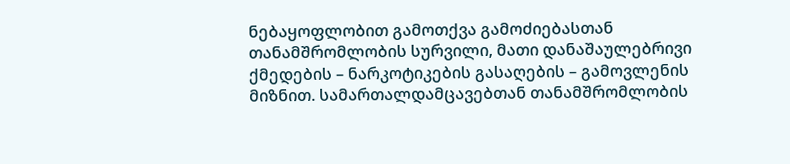ნებაყოფლობით გამოთქვა გამოძიებასთან თანამშრომლობის სურვილი, მათი დანაშაულებრივი ქმედების – ნარკოტიკების გასაღების – გამოვლენის მიზნით. სამართალდამცავებთან თანამშრომლობის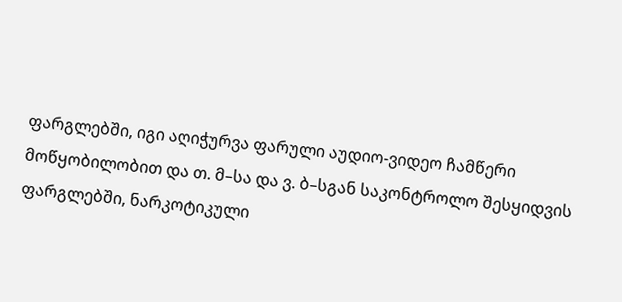ფარგლებში, იგი აღიჭურვა ფარული აუდიო-ვიდეო ჩამწერი მოწყობილობით და თ. მ–სა და ვ. ბ–სგან საკონტროლო შესყიდვის ფარგლებში, ნარკოტიკული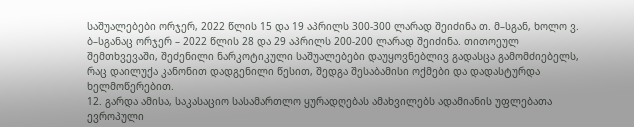საშუალებები ორჯერ, 2022 წლის 15 და 19 აპრილს 300-300 ლარად შეიძინა თ. მ–სგან, ხოლო ვ. ბ–სგანაც ორჯერ – 2022 წლის 28 და 29 აპრილს 200-200 ლარად შეიძინა. თითოეულ შემთხვევაში, შეძენილი ნარკოტიკული საშუალებები დაუყოვნებლივ გადასცა გამომძიებელს, რაც დაილუქა კანონით დადგენილი წესით, შედგა შესაბამისი ოქმები და დადასტურდა ხელმოწერებით.
12. გარდა ამისა, საკასაციო სასამართლო ყურადღებას ამახვილებს ადამიანის უფლებათა ევროპული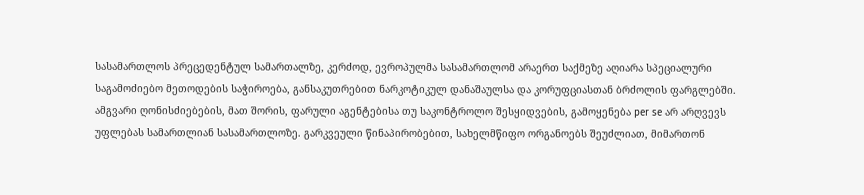სასამართლოს პრეცედენტულ სამართალზე, კერძოდ, ევროპულმა სასამართლომ არაერთ საქმეზე აღიარა სპეციალური საგამოძიებო მეთოდების საჭიროება, განსაკუთრებით ნარკოტიკულ დანაშაულსა და კორუფციასთან ბრძოლის ფარგლებში. ამგვარი ღონისძიებების, მათ შორის, ფარული აგენტებისა თუ საკონტროლო შესყიდვების, გამოყენება per se არ არღვევს უფლებას სამართლიან სასამართლოზე. გარკვეული წინაპირობებით, სახელმწიფო ორგანოებს შეუძლიათ, მიმართონ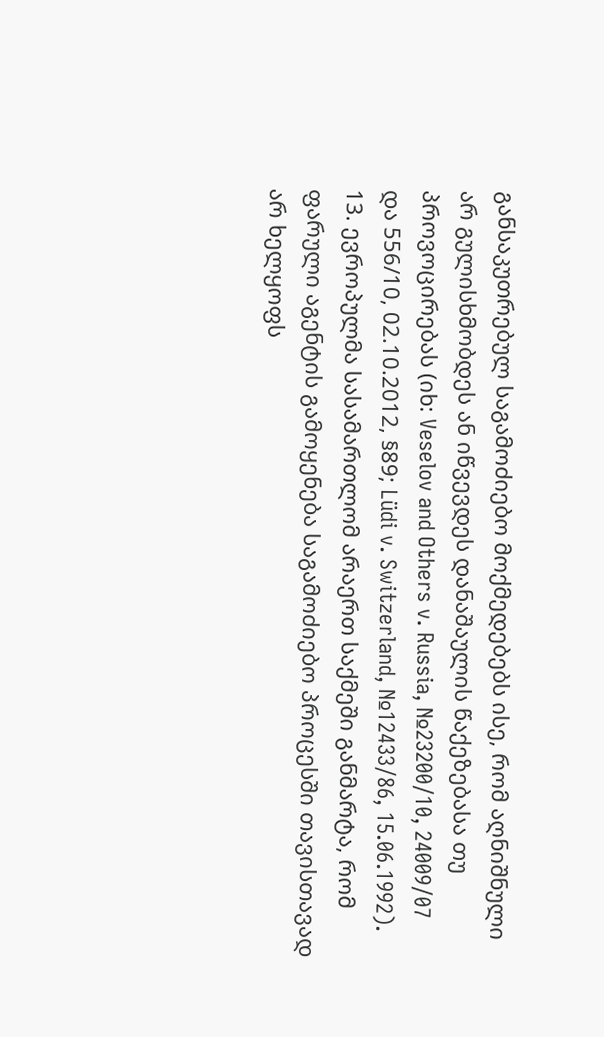განსაკუთრებულ საგამოძიებო მოქმედებებს ისე, რომ აღნიშნული არ გულისხმობდეს ან იწვევდეს დანაშაულის წაქეზებასა თუ პროვოცირებას (იხ: Veselov and Others v. Russia, №23200/10, 24009/07 და 556/10, 02.10.2012, §89; Lüdi v. Switzerland, №12433/86, 15.06.1992).
13. ევროპულმა სასამართლომ არაერთ საქმეში განმარტა, რომ ფარული აგენტის გამოყენება საგამოძიებო პროცესში თავისთავად არ ხელყოფს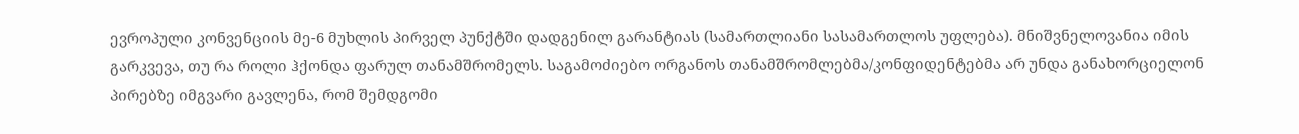ევროპული კონვენციის მე-6 მუხლის პირველ პუნქტში დადგენილ გარანტიას (სამართლიანი სასამართლოს უფლება). მნიშვნელოვანია იმის გარკვევა, თუ რა როლი ჰქონდა ფარულ თანამშრომელს. საგამოძიებო ორგანოს თანამშრომლებმა/კონფიდენტებმა არ უნდა განახორციელონ პირებზე იმგვარი გავლენა, რომ შემდგომი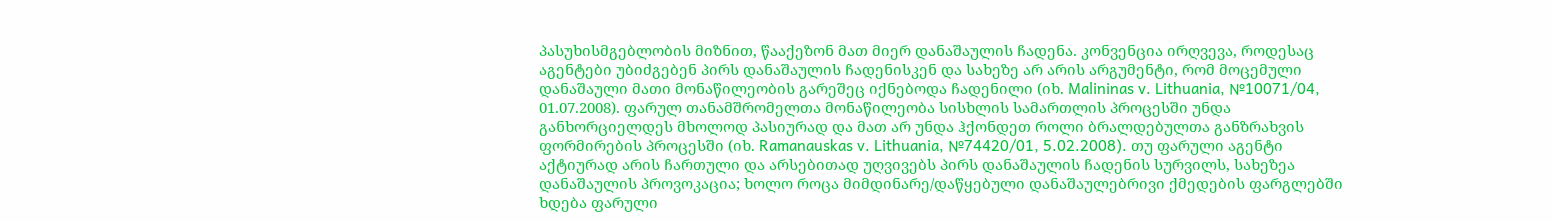პასუხისმგებლობის მიზნით, წააქეზონ მათ მიერ დანაშაულის ჩადენა. კონვენცია ირღვევა, როდესაც აგენტები უბიძგებენ პირს დანაშაულის ჩადენისკენ და სახეზე არ არის არგუმენტი, რომ მოცემული დანაშაული მათი მონაწილეობის გარეშეც იქნებოდა ჩადენილი (იხ. Malininas v. Lithuania, №10071/04, 01.07.2008). ფარულ თანამშრომელთა მონაწილეობა სისხლის სამართლის პროცესში უნდა განხორციელდეს მხოლოდ პასიურად და მათ არ უნდა ჰქონდეთ როლი ბრალდებულთა განზრახვის ფორმირების პროცესში (იხ. Ramanauskas v. Lithuania, №74420/01, 5.02.2008). თუ ფარული აგენტი აქტიურად არის ჩართული და არსებითად უღვივებს პირს დანაშაულის ჩადენის სურვილს, სახეზეა დანაშაულის პროვოკაცია; ხოლო როცა მიმდინარე/დაწყებული დანაშაულებრივი ქმედების ფარგლებში ხდება ფარული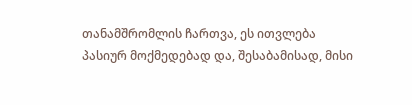თანამშრომლის ჩართვა, ეს ითვლება პასიურ მოქმედებად და, შესაბამისად, მისი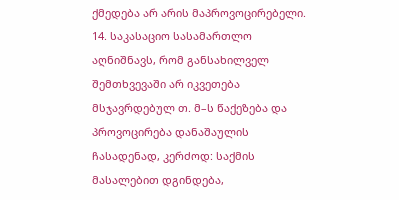ქმედება არ არის მაპროვოცირებელი.
14. საკასაციო სასამართლო აღნიშნავს, რომ განსახილველ შემთხვევაში არ იკვეთება მსჯავრდებულ თ. მ–ს წაქეზება და პროვოცირება დანაშაულის ჩასადენად, კერძოდ: საქმის მასალებით დგინდება,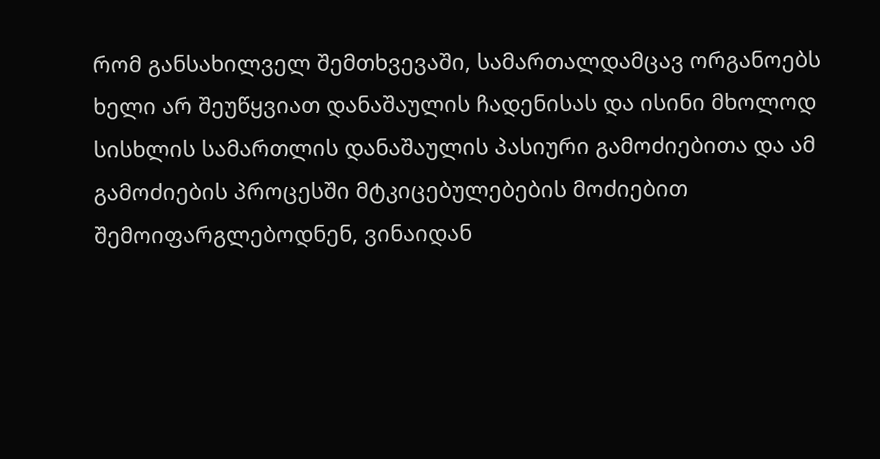რომ განსახილველ შემთხვევაში, სამართალდამცავ ორგანოებს ხელი არ შეუწყვიათ დანაშაულის ჩადენისას და ისინი მხოლოდ სისხლის სამართლის დანაშაულის პასიური გამოძიებითა და ამ გამოძიების პროცესში მტკიცებულებების მოძიებით შემოიფარგლებოდნენ, ვინაიდან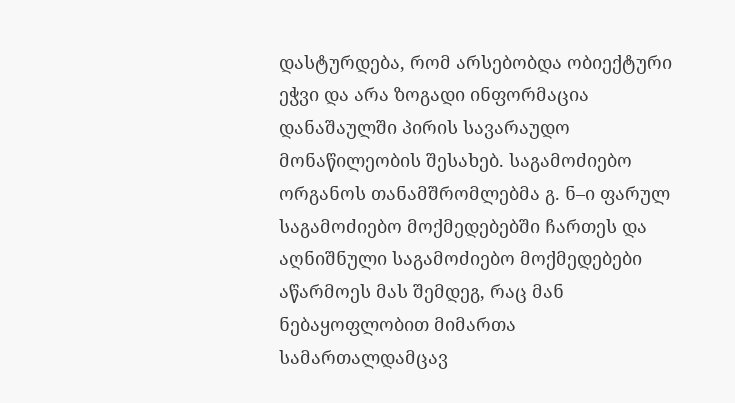დასტურდება, რომ არსებობდა ობიექტური ეჭვი და არა ზოგადი ინფორმაცია დანაშაულში პირის სავარაუდო მონაწილეობის შესახებ. საგამოძიებო ორგანოს თანამშრომლებმა გ. ნ–ი ფარულ საგამოძიებო მოქმედებებში ჩართეს და აღნიშნული საგამოძიებო მოქმედებები აწარმოეს მას შემდეგ, რაც მან ნებაყოფლობით მიმართა სამართალდამცავ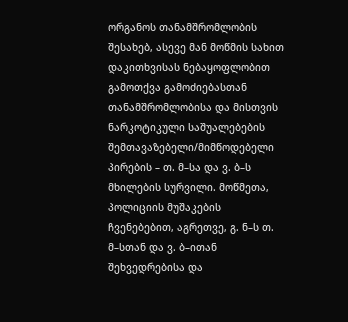ორგანოს თანამშრომლობის შესახებ, ასევე მან მოწმის სახით დაკითხვისას ნებაყოფლობით გამოთქვა გამოძიებასთან თანამშრომლობისა და მისთვის ნარკოტიკული საშუალებების შემთავაზებელი/მიმწოდებელი პირების – თ. მ–სა და ვ. ბ–ს მხილების სურვილი. მოწმეთა, პოლიციის მუშაკების ჩვენებებით, აგრეთვე, გ. ნ–ს თ. მ–სთან და ვ. ბ–ითან შეხვედრებისა და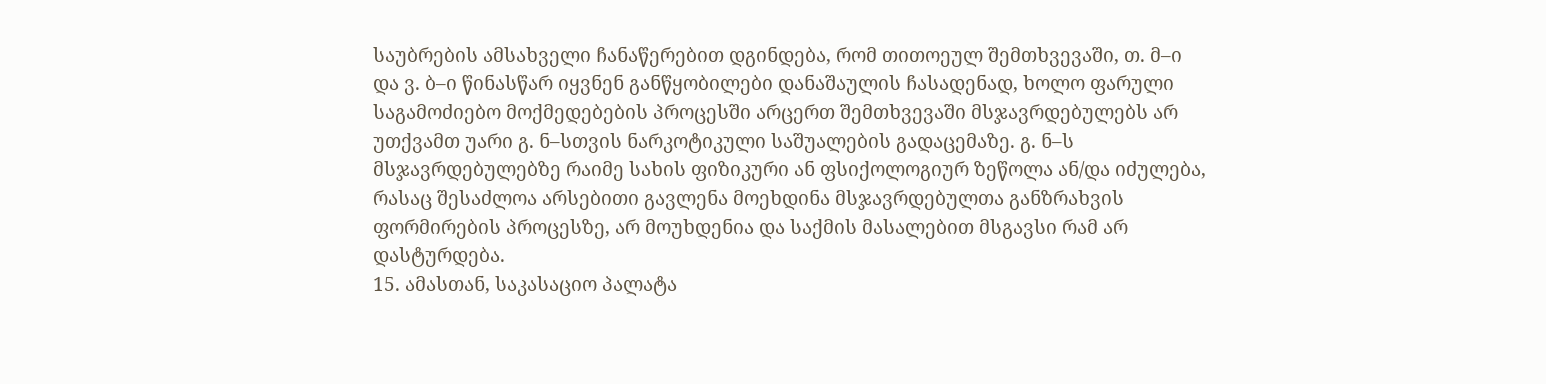საუბრების ამსახველი ჩანაწერებით დგინდება, რომ თითოეულ შემთხვევაში, თ. მ–ი და ვ. ბ–ი წინასწარ იყვნენ განწყობილები დანაშაულის ჩასადენად, ხოლო ფარული საგამოძიებო მოქმედებების პროცესში არცერთ შემთხვევაში მსჯავრდებულებს არ უთქვამთ უარი გ. ნ–სთვის ნარკოტიკული საშუალების გადაცემაზე. გ. ნ–ს მსჯავრდებულებზე რაიმე სახის ფიზიკური ან ფსიქოლოგიურ ზეწოლა ან/და იძულება, რასაც შესაძლოა არსებითი გავლენა მოეხდინა მსჯავრდებულთა განზრახვის ფორმირების პროცესზე, არ მოუხდენია და საქმის მასალებით მსგავსი რამ არ დასტურდება.
15. ამასთან, საკასაციო პალატა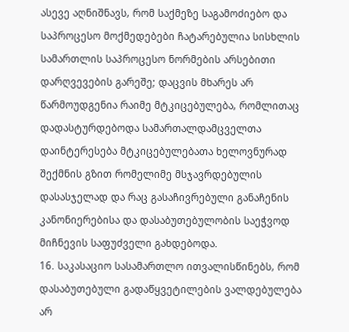ასევე აღნიშნავს, რომ საქმეზე საგამოძიებო და საპროცესო მოქმედებები ჩატარებულია სისხლის სამართლის საპროცესო ნორმების არსებითი დარღვევების გარეშე; დაცვის მხარეს არ წარმოუდგენია რაიმე მტკიცებულება, რომლითაც დადასტურდებოდა სამართალდამცველთა დაინტერესება მტკიცებულებათა ხელოვნურად შექმნის გზით რომელიმე მსჯავრდებულის დასასჯელად და რაც გასაჩივრებული განაჩენის კანონიერებისა და დასაბუთებულობის საეჭვოდ მიჩნევის საფუძველი გახდებოდა.
16. საკასაციო სასამართლო ითვალისწინებს, რომ დასაბუთებული გადაწყვეტილების ვალდებულება არ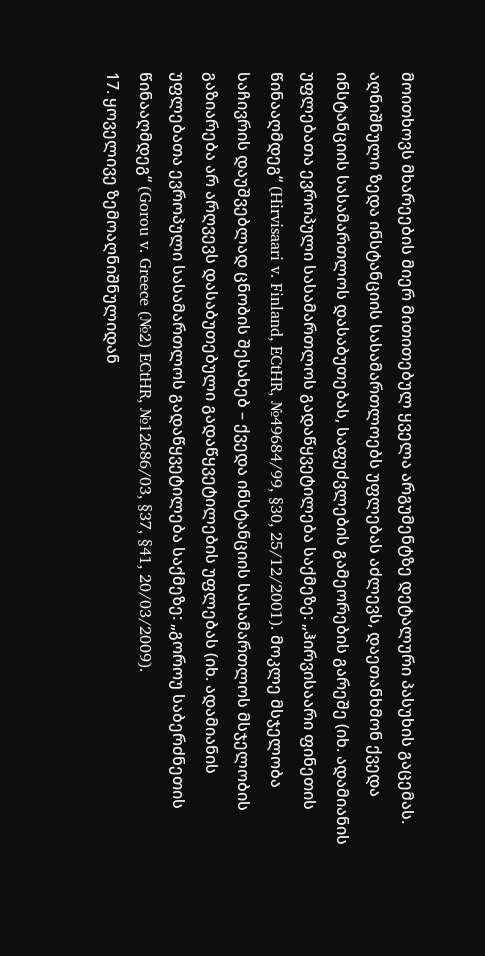მოითხოვს მხარეების მიერ მითითებულ ყველა არგუმენტზე დეტალური პასუხის გაცემას. აღნიშნული ზედა ინსტანციის სასამართლოებს უფლებას აძლევს, დაეთანხმონ ქვედა ინსტანციის სასამართლოს დასაბუთებას, საფუძვლების გამეორების გარეშე (იხ. ადამიანის უფლებათა ევროპული სასამართლოს გადაწყვეტილება საქმეზე: „ჰირვისაარი ფინეთის წინააღმდეგ“ (Hirvisaari v. Finland, ECtHR, №49684/99, §30, 25/12/2001). მოკლე მსჯელობა საჩივრის დაუშვებლად ცნობის შესახებ – ქვედა ინსტანციის სასამართლოს მსჯელობის გაზიარება არ არღვევს დასაბუთებული გადაწყვეტილების უფლებას (იხ. ადამიანის უფლებათა ევროპული სასამართლოს გადაწყვეტილება საქმეზე: „გოროუ საბერძნეთის წინააღმდეგ“ (Gorou v. Greece (№2) ECtHR, №12686/03, §37, §41, 20/03/2009).
17. ყოველივე ზემოაღნიშნულიდან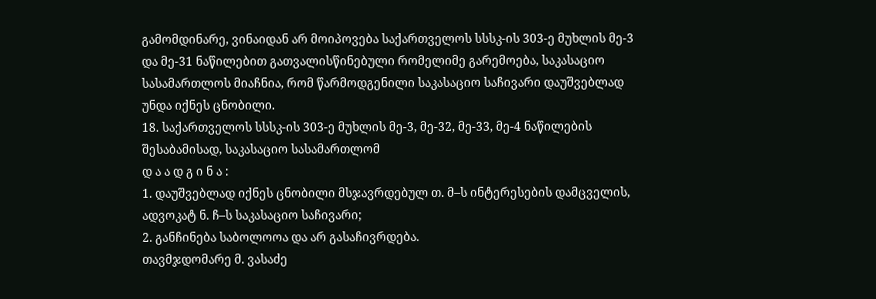გამომდინარე, ვინაიდან არ მოიპოვება საქართველოს სსსკ-ის 303-ე მუხლის მე-3 და მე-31 ნაწილებით გათვალისწინებული რომელიმე გარემოება, საკასაციო სასამართლოს მიაჩნია, რომ წარმოდგენილი საკასაციო საჩივარი დაუშვებლად უნდა იქნეს ცნობილი.
18. საქართველოს სსსკ-ის 303-ე მუხლის მე-3, მე-32, მე-33, მე-4 ნაწილების შესაბამისად, საკასაციო სასამართლომ
დ ა ა დ გ ი ნ ა :
1. დაუშვებლად იქნეს ცნობილი მსჯავრდებულ თ. მ–ს ინტერესების დამცველის, ადვოკატ ნ. ჩ–ს საკასაციო საჩივარი;
2. განჩინება საბოლოოა და არ გასაჩივრდება.
თავმჯდომარე მ. ვასაძე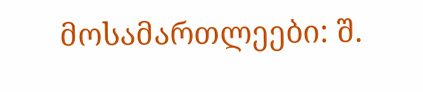მოსამართლეები: შ.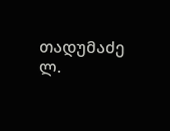თადუმაძე
ლ.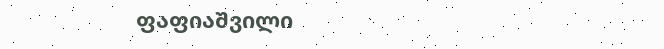ფაფიაშვილი